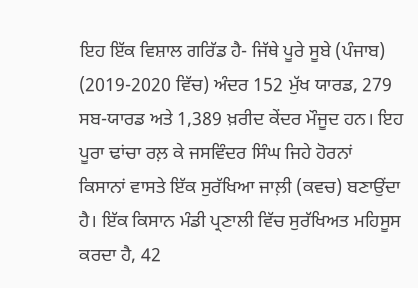ਇਹ ਇੱਕ ਵਿਸ਼ਾਲ ਗਰਿੱਡ ਹੈ- ਜਿੱਥੇ ਪੂਰੇ ਸੂਬੇ (ਪੰਜਾਬ) (2019-2020 ਵਿੱਚ) ਅੰਦਰ 152 ਮੁੱਖ ਯਾਰਡ, 279 ਸਬ-ਯਾਰਡ ਅਤੇ 1,389 ਖ਼ਰੀਦ ਕੇਂਦਰ ਮੌਜੂਦ ਹਨ। ਇਹ ਪੂਰਾ ਢਾਂਚਾ ਰਲ਼ ਕੇ ਜਸਵਿੰਦਰ ਸਿੰਘ ਜਿਹੇ ਹੋਰਨਾਂ ਕਿਸਾਨਾਂ ਵਾਸਤੇ ਇੱਕ ਸੁਰੱਖਿਆ ਜਾਲ਼ੀ (ਕਵਚ) ਬਣਾਉਂਦਾ ਹੈ। ਇੱਕ ਕਿਸਾਨ ਮੰਡੀ ਪ੍ਰਣਾਲੀ ਵਿੱਚ ਸੁਰੱਖਿਅਤ ਮਹਿਸੂਸ ਕਰਦਾ ਹੈ, 42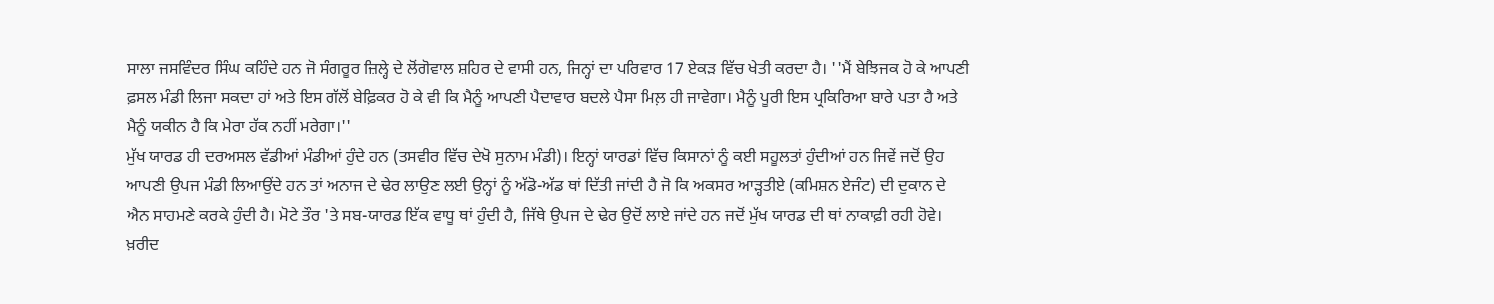ਸਾਲਾ ਜਸਵਿੰਦਰ ਸਿੰਘ ਕਹਿੰਦੇ ਹਨ ਜੋ ਸੰਗਰੂਰ ਜ਼ਿਲ੍ਹੇ ਦੇ ਲੋਂਗੋਵਾਲ ਸ਼ਹਿਰ ਦੇ ਵਾਸੀ ਹਨ, ਜਿਨ੍ਹਾਂ ਦਾ ਪਰਿਵਾਰ 17 ਏਕੜ ਵਿੱਚ ਖੇਤੀ ਕਰਦਾ ਹੈ। ''ਮੈਂ ਬੇਝਿਜਕ ਹੋ ਕੇ ਆਪਣੀ ਫ਼ਸਲ ਮੰਡੀ ਲਿਜਾ ਸਕਦਾ ਹਾਂ ਅਤੇ ਇਸ ਗੱਲੋਂ ਬੇਫ਼ਿਕਰ ਹੋ ਕੇ ਵੀ ਕਿ ਮੈਨੂੰ ਆਪਣੀ ਪੈਦਾਵਾਰ ਬਦਲੇ ਪੈਸਾ ਮਿਲ਼ ਹੀ ਜਾਵੇਗਾ। ਮੈਨੂੰ ਪੂਰੀ ਇਸ ਪ੍ਰਕਿਰਿਆ ਬਾਰੇ ਪਤਾ ਹੈ ਅਤੇ ਮੈਨੂੰ ਯਕੀਨ ਹੈ ਕਿ ਮੇਰਾ ਹੱਕ ਨਹੀਂ ਮਰੇਗਾ।''
ਮੁੱਖ ਯਾਰਡ ਹੀ ਦਰਅਸਲ ਵੱਡੀਆਂ ਮੰਡੀਆਂ ਹੁੰਦੇ ਹਨ (ਤਸਵੀਰ ਵਿੱਚ ਦੇਖੋ ਸੁਨਾਮ ਮੰਡੀ)। ਇਨ੍ਹਾਂ ਯਾਰਡਾਂ ਵਿੱਚ ਕਿਸਾਨਾਂ ਨੂੰ ਕਈ ਸਹੂਲਤਾਂ ਹੁੰਦੀਆਂ ਹਨ ਜਿਵੇਂ ਜਦੋਂ ਉਹ ਆਪਣੀ ਉਪਜ ਮੰਡੀ ਲਿਆਉਂਦੇ ਹਨ ਤਾਂ ਅਨਾਜ ਦੇ ਢੇਰ ਲਾਉਣ ਲਈ ਉਨ੍ਹਾਂ ਨੂੰ ਅੱਡੋ-ਅੱਡ ਥਾਂ ਦਿੱਤੀ ਜਾਂਦੀ ਹੈ ਜੋ ਕਿ ਅਕਸਰ ਆੜ੍ਹਤੀਏ (ਕਮਿਸ਼ਨ ਏਜੰਟ) ਦੀ ਦੁਕਾਨ ਦੇ ਐਨ ਸਾਹਮਣੇ ਕਰਕੇ ਹੁੰਦੀ ਹੈ। ਮੋਟੇ ਤੌਰ 'ਤੇ ਸਬ-ਯਾਰਡ ਇੱਕ ਵਾਧੂ ਥਾਂ ਹੁੰਦੀ ਹੈ, ਜਿੱਥੇ ਉਪਜ ਦੇ ਢੇਰ ਉਦੋਂ ਲਾਏ ਜਾਂਦੇ ਹਨ ਜਦੋਂ ਮੁੱਖ ਯਾਰਡ ਦੀ ਥਾਂ ਨਾਕਾਫ਼ੀ ਰਹੀ ਹੋਵੇ। ਖ਼ਰੀਦ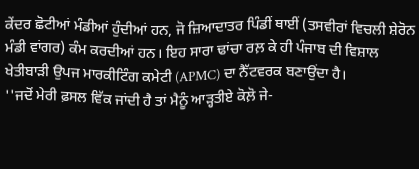ਕੇਂਦਰ ਛੋਟੀਆਂ ਮੰਡੀਆਂ ਹੁੰਦੀਆਂ ਹਨ, ਜੋ ਜ਼ਿਆਦਾਤਰ ਪਿੰਡੀਂ ਥਾਈਂ (ਤਸਵੀਰਾਂ ਵਿਚਲੀ ਸ਼ੇਰੋਨ ਮੰਡੀ ਵਾਂਗਰ) ਕੰਮ ਕਰਦੀਆਂ ਹਨ। ਇਹ ਸਾਰਾ ਢਾਂਚਾ ਰਲ਼ ਕੇ ਹੀ ਪੰਜਾਬ ਦੀ ਵਿਸ਼ਾਲ ਖੇਤੀਬਾੜੀ ਉਪਜ ਮਾਰਕੀਟਿੰਗ ਕਮੇਟੀ (APMC) ਦਾ ਨੈੱਟਵਰਕ ਬਣਾਉਂਦਾ ਹੈ।
''ਜਦੋਂ ਮੇਰੀ ਫ਼ਸਲ ਵਿੱਕ ਜਾਂਦੀ ਹੈ ਤਾਂ ਮੈਨੂੰ ਆੜ੍ਹਤੀਏ ਕੋਲ਼ੋ ਜੇ-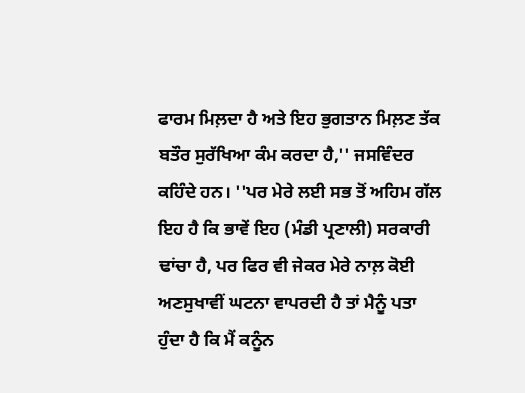ਫਾਰਮ ਮਿਲ਼ਦਾ ਹੈ ਅਤੇ ਇਹ ਭੁਗਤਾਨ ਮਿਲ਼ਣ ਤੱਕ ਬਤੌਰ ਸੁਰੱਖਿਆ ਕੰਮ ਕਰਦਾ ਹੈ,'' ਜਸਵਿੰਦਰ ਕਹਿੰਦੇ ਹਨ। ''ਪਰ ਮੇਰੇ ਲਈ ਸਭ ਤੋਂ ਅਹਿਮ ਗੱਲ ਇਹ ਹੈ ਕਿ ਭਾਵੇਂ ਇਹ (ਮੰਡੀ ਪ੍ਰਣਾਲੀ) ਸਰਕਾਰੀ ਢਾਂਚਾ ਹੈ, ਪਰ ਫਿਰ ਵੀ ਜੇਕਰ ਮੇਰੇ ਨਾਲ਼ ਕੋਈ ਅਣਸੁਖਾਵੀਂ ਘਟਨਾ ਵਾਪਰਦੀ ਹੈ ਤਾਂ ਮੈਨੂੰ ਪਤਾ ਹੁੰਦਾ ਹੈ ਕਿ ਮੈਂ ਕਨੂੰਨ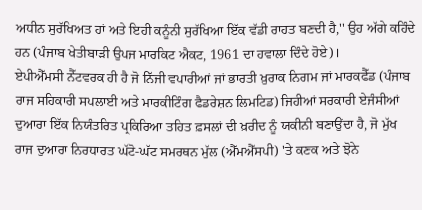ਅਧੀਨ ਸੁਰੱਖਿਅਤ ਹਾਂ ਅਤੇ ਇਹੀ ਕਨੂੰਨੀ ਸੁਰੱਖਿਆ ਇੱਕ ਵੱਡੀ ਰਾਹਤ ਬਣਦੀ ਹੈ,'' ਉਹ ਅੱਗੇ ਕਹਿੰਦੇ ਹਨ (ਪੰਜਾਬ ਖੇਤੀਬਾੜੀ ਉਪਜ ਮਾਰਕਿਟ ਐਕਟ, 1961 ਦਾ ਹਵਾਲਾ ਦਿੰਦੇ ਹੋਏ)।
ਏਪੀਐੱਮਸੀ ਨੈੱਟਵਰਕ ਹੀ ਹੈ ਜੋ ਨਿੱਜੀ ਵਪਾਰੀਆਂ ਜਾਂ ਭਾਰਤੀ ਖ਼ੁਰਾਕ ਨਿਗਮ ਜਾਂ ਮਾਰਕਫੈੱਡ (ਪੰਜਾਬ ਰਾਜ ਸਹਿਕਾਰੀ ਸਪਲਾਈ ਅਤੇ ਮਾਰਕੀਟਿੰਗ ਫੈਡਰੇਸ਼ਨ ਲਿਮਟਿਡ) ਜਿਹੀਆਂ ਸਰਕਾਰੀ ਏਜੰਸੀਆਂ ਦੁਆਰਾ ਇੱਕ ਨਿਯੰਤਰਿਤ ਪ੍ਰਕਿਰਿਆ ਤਹਿਤ ਫ਼ਸਲਾਂ ਦੀ ਖ਼ਰੀਦ ਨੂੰ ਯਕੀਨੀ ਬਣਾਉਂਦਾ ਹੈ, ਜੋ ਮੁੱਖ ਰਾਜ ਦੁਆਰਾ ਨਿਰਧਾਰਤ ਘੱਟੋ-ਘੱਟ ਸਮਰਥਨ ਮੁੱਲ (ਐੱਮਐੱਸਪੀ) 'ਤੇ ਕਣਕ ਅਤੇ ਝੋਨੇ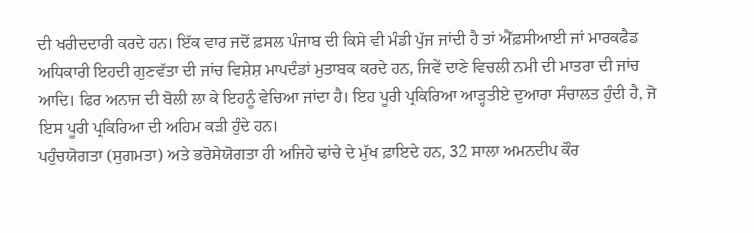ਦੀ ਖਰੀਦਦਾਰੀ ਕਰਦੇ ਹਨ। ਇੱਕ ਵਾਰ ਜਦੋਂ ਫ਼ਸਲ ਪੰਜਾਬ ਦੀ ਕਿਸੇ ਵੀ ਮੰਡੀ ਪੁੱਜ ਜਾਂਦੀ ਹੈ ਤਾਂ ਐੱਫ਼ਸੀਆਈ ਜਾਂ ਮਾਰਕਫੈਡ ਅਧਿਕਾਰੀ ਇਹਦੀ ਗੁਣਵੱਤਾ ਦੀ ਜਾਂਚ ਵਿਸ਼ੇਸ਼ ਮਾਪਦੰਡਾਂ ਮੁਤਾਬਕ ਕਰਦੇ ਹਨ, ਜਿਵੇਂ ਦਾਣੇ ਵਿਚਲੀ ਨਮੀ ਦੀ ਮਾਤਰਾ ਦੀ ਜਾਂਚ ਆਦਿ। ਫਿਰ ਅਨਾਜ ਦੀ ਬੋਲੀ ਲਾ ਕੇ ਇਹਨੂੰ ਵੇਚਿਆ ਜਾਂਦਾ ਹੈ। ਇਹ ਪੂਰੀ ਪ੍ਰਕਿਰਿਆ ਆੜ੍ਹਤੀਏ ਦੁਆਰਾ ਸੰਚਾਲਤ ਹੁੰਦੀ ਹੈ, ਜੋ ਇਸ ਪੂਰੀ ਪ੍ਰਕਿਰਿਆ ਦੀ ਅਹਿਮ ਕੜੀ ਹੁੰਦੇ ਹਨ।
ਪਹੁੰਚਯੋਗਤਾ (ਸੁਗਮਤਾ) ਅਤੇ ਭਰੋਸੇਯੋਗਤਾ ਹੀ ਅਜਿਹੇ ਢਾਂਚੇ ਦੇ ਮੁੱਖ ਫ਼ਾਇਦੇ ਹਨ, 32 ਸਾਲਾ ਅਮਨਦੀਪ ਕੌਰ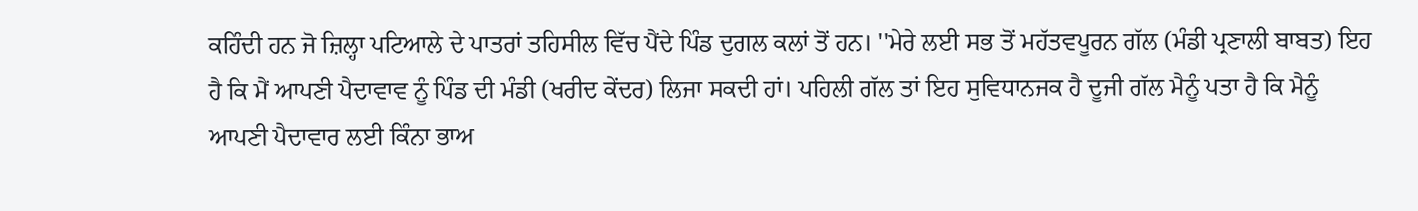ਕਹਿੰਦੀ ਹਨ ਜੋ ਜ਼ਿਲ੍ਹਾ ਪਟਿਆਲੇ ਦੇ ਪਾਤਰਾਂ ਤਹਿਸੀਲ ਵਿੱਚ ਪੈਂਦੇ ਪਿੰਡ ਦੁਗਲ ਕਲਾਂ ਤੋਂ ਹਨ। ''ਮੇਰੇ ਲਈ ਸਭ ਤੋਂ ਮਹੱਤਵਪੂਰਨ ਗੱਲ (ਮੰਡੀ ਪ੍ਰਣਾਲੀ ਬਾਬਤ) ਇਹ ਹੈ ਕਿ ਮੈਂ ਆਪਣੀ ਪੈਦਾਵਾਵ ਨੂੰ ਪਿੰਡ ਦੀ ਮੰਡੀ (ਖਰੀਦ ਕੇਂਦਰ) ਲਿਜਾ ਸਕਦੀ ਹਾਂ। ਪਹਿਲੀ ਗੱਲ ਤਾਂ ਇਹ ਸੁਵਿਧਾਨਜਕ ਹੈ ਦੂਜੀ ਗੱਲ ਮੈਨੂੰ ਪਤਾ ਹੈ ਕਿ ਮੈਨੂੰ ਆਪਣੀ ਪੈਦਾਵਾਰ ਲਈ ਕਿੰਨਾ ਭਾਅ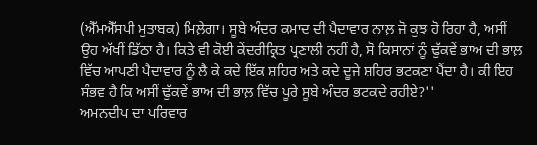(ਐੱਮਐੱਸਪੀ ਮੁਤਾਬਕ) ਮਿਲ਼ੇਗਾ। ਸੂਬੇ ਅੰਦਰ ਕਮਾਦ ਦੀ ਪੈਦਾਵਾਰ ਨਾਲ਼ ਜੋ ਕੁਝ ਹੋ ਰਿਹਾ ਹੈ, ਅਸੀਂ ਉਹ ਅੱਖੀਂ ਡਿੱਠਾ ਹੈ। ਕਿਤੇ ਵੀ ਕੋਈ ਕੇਂਦਰੀਕ੍ਰਿਤ ਪ੍ਰਣਾਲੀ ਨਹੀਂ ਹੈ, ਸੋ ਕਿਸਾਨਾਂ ਨੂੰ ਢੁੱਕਵੇਂ ਭਾਅ ਦੀ ਭਾਲ਼ ਵਿੱਚ ਆਪਣੀ ਪੈਦਾਵਾਰ ਨੂੰ ਲੈ ਕੇ ਕਦੇ ਇੱਕ ਸ਼ਹਿਰ ਅਤੇ ਕਦੇ ਦੂਜੇ ਸ਼ਹਿਰ ਭਟਕਣਾ ਪੈਂਦਾ ਹੈ। ਕੀ ਇਹ ਸੰਭਵ ਹੈ ਕਿ ਅਸੀਂ ਢੁੱਕਵੇਂ ਭਾਅ ਦੀ ਭਾਲ਼ ਵਿੱਚ ਪੂਰੇ ਸੂਬੇ ਅੰਦਰ ਭਟਕਦੇ ਰਹੀਏ?''
ਅਮਨਦੀਪ ਦਾ ਪਰਿਵਾਰ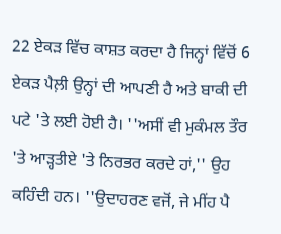22 ਏਕੜ ਵਿੱਚ ਕਾਸ਼ਤ ਕਰਦਾ ਹੈ ਜਿਨ੍ਹਾਂ ਵਿੱਚੋਂ 6 ਏਕੜ ਪੈਲ਼ੀ ਉਨ੍ਹਾਂ ਦੀ ਆਪਣੀ ਹੈ ਅਤੇ ਬਾਕੀ ਦੀ ਪਟੇ 'ਤੇ ਲਈ ਹੋਈ ਹੈ। ''ਅਸੀਂ ਵੀ ਮੁਕੰਮਲ ਤੌਰ 'ਤੇ ਆੜ੍ਹਤੀਏ 'ਤੇ ਨਿਰਭਰ ਕਰਦੇ ਹਾਂ,'' ਉਹ ਕਹਿੰਦੀ ਹਨ। ''ਉਦਾਹਰਣ ਵਜੋਂ, ਜੇ ਮੀਂਹ ਪੈ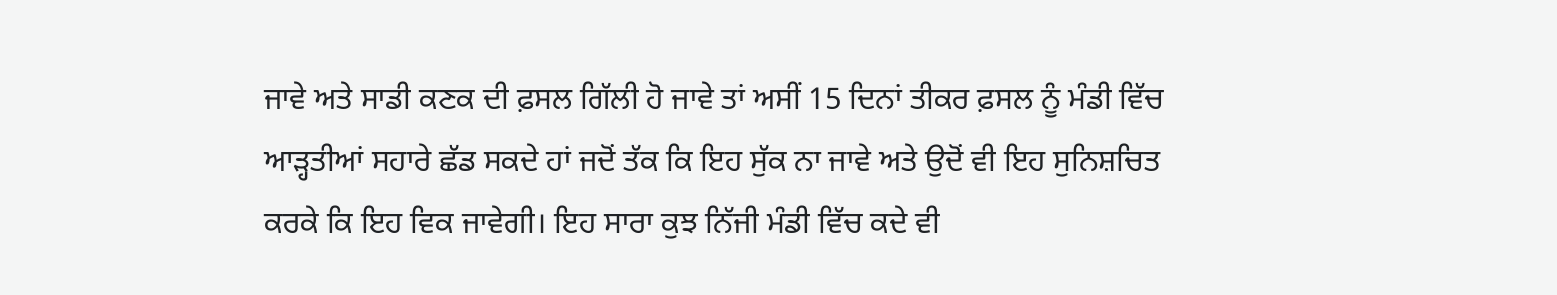ਜਾਵੇ ਅਤੇ ਸਾਡੀ ਕਣਕ ਦੀ ਫ਼ਸਲ ਗਿੱਲੀ ਹੋ ਜਾਵੇ ਤਾਂ ਅਸੀਂ 15 ਦਿਨਾਂ ਤੀਕਰ ਫ਼ਸਲ ਨੂੰ ਮੰਡੀ ਵਿੱਚ ਆੜ੍ਹਤੀਆਂ ਸਹਾਰੇ ਛੱਡ ਸਕਦੇ ਹਾਂ ਜਦੋਂ ਤੱਕ ਕਿ ਇਹ ਸੁੱਕ ਨਾ ਜਾਵੇ ਅਤੇ ਉਦੋਂ ਵੀ ਇਹ ਸੁਨਿਸ਼ਚਿਤ ਕਰਕੇ ਕਿ ਇਹ ਵਿਕ ਜਾਵੇਗੀ। ਇਹ ਸਾਰਾ ਕੁਝ ਨਿੱਜੀ ਮੰਡੀ ਵਿੱਚ ਕਦੇ ਵੀ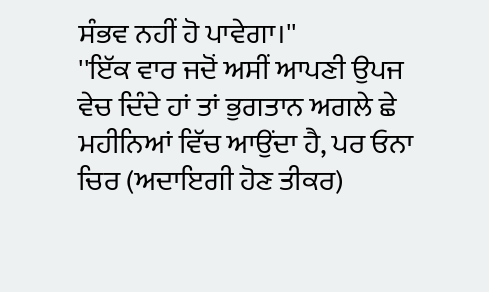ਸੰਭਵ ਨਹੀਂ ਹੋ ਪਾਵੇਗਾ।''
''ਇੱਕ ਵਾਰ ਜਦੋਂ ਅਸੀਂ ਆਪਣੀ ਉਪਜ ਵੇਚ ਦਿੰਦੇ ਹਾਂ ਤਾਂ ਭੁਗਤਾਨ ਅਗਲੇ ਛੇ ਮਹੀਨਿਆਂ ਵਿੱਚ ਆਉਂਦਾ ਹੈ, ਪਰ ਓਨਾ ਚਿਰ (ਅਦਾਇਗੀ ਹੋਣ ਤੀਕਰ)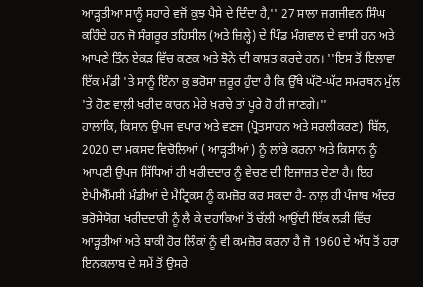ਆੜ੍ਹਤੀਆ ਸਾਨੂੰ ਸਹਾਰੇ ਵਜੋਂ ਕੁਝ ਪੈਸੇ ਦੇ ਦਿੰਦਾ ਹੈ,'' 27 ਸਾਲਾ ਜਗਜੀਵਨ ਸਿੰਘ ਕਹਿੰਦੇ ਹਨ ਜੋ ਸੰਗਰੂਰ ਤਹਿਸੀਲ (ਅਤੇ ਜ਼ਿਲ੍ਹੇ) ਦੇ ਪਿੰਡ ਮੰਗਵਾਲ ਦੇ ਵਾਸੀ ਹਨ ਅਤੇ ਆਪਣੇ ਤਿੰਨ ਏਕੜ ਵਿੱਚ ਕਣਕ ਅਤੇ ਝੋਨੇ ਦੀ ਕਾਸ਼ਤ ਕਰਦੇ ਹਨ। ''ਇਸ ਤੋਂ ਇਲਾਵਾ ਇੱਕ ਮੰਡੀ 'ਤੇ ਸਾਨੂੰ ਇੰਨਾ ਕੁ ਭਰੋਸਾ ਜ਼ਰੂਰ ਹੁੰਦਾ ਹੈ ਕਿ ਉੱਥੇ ਘੱਟੋ-ਘੱਟ ਸਮਰਥਨ ਮੁੱਲ 'ਤੇ ਹੋਣ ਵਾਲ਼ੀ ਖਰੀਦ ਕਾਰਨ ਮੇਰੇ ਖ਼ਰਚੇ ਤਾਂ ਪੂਰੇ ਹੋ ਹੀ ਜਾਣਗੇ।''
ਹਾਲਾਂਕਿ, ਕਿਸਾਨ ਉਪਜ ਵਪਾਰ ਅਤੇ ਵਣਜ (ਪ੍ਰੋਤਸਾਹਨ ਅਤੇ ਸਰਲੀਕਰਣ) ਬਿੱਲ, 2020 ਦਾ ਮਕਸਦ ਵਿਚੋਲਿਆਂ ( ਆੜ੍ਹਤੀਆਂ ) ਨੂੰ ਲਾਂਭੇ ਕਰਨਾ ਅਤੇ ਕਿਸਾਨ ਨੂੰ ਆਪਣੀ ਉਪਜ ਸਿੱਧਿਆਂ ਹੀ ਖਰੀਦਦਾਰ ਨੂੰ ਵੇਚਣ ਦੀ ਇਜਾਜ਼ਤ ਦੇਣਾ ਹੈ। ਇਹ ਏਪੀਐੱਮਸੀ ਮੰਡੀਆਂ ਦੇ ਮੈਟ੍ਰਿਕਸ ਨੂੰ ਕਮਜ਼ੋਰ ਕਰ ਸਕਦਾ ਹੈ- ਨਾਲ਼ ਹੀ ਪੰਜਾਬ ਅੰਦਰ ਭਰੋਸੇਯੋਗ ਖਰੀਦਦਾਰੀ ਨੂੰ ਲੈ ਕੇ ਦਹਾਕਿਆਂ ਤੋਂ ਚੱਲੀ ਆਉਂਦੀ ਇੱਕ ਲੜੀ ਵਿੱਚ ਆੜ੍ਹਤੀਆਂ ਅਤੇ ਬਾਕੀ ਹੋਰ ਲਿੰਕਾਂ ਨੂੰ ਵੀ ਕਮਜ਼ੋਰ ਕਰਨਾ ਹੈ ਜੋ 1960 ਦੇ ਅੱਧ ਤੋਂ ਹਰਾ ਇਨਕਲਾਬ ਦੇ ਸਮੇਂ ਤੋਂ ਉਸਰੇ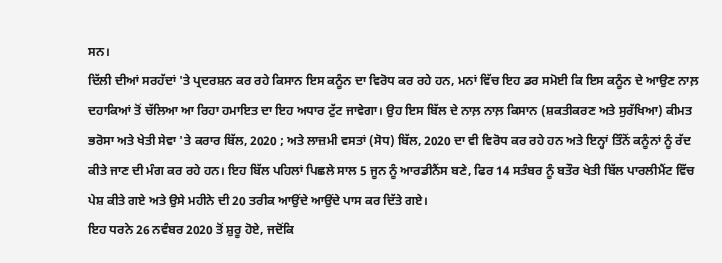ਸਨ।
ਦਿੱਲੀ ਦੀਆਂ ਸਰਹੱਦਾਂ 'ਤੇ ਪ੍ਰਦਰਸ਼ਨ ਕਰ ਰਹੇ ਕਿਸਾਨ ਇਸ ਕਨੂੰਨ ਦਾ ਵਿਰੋਧ ਕਰ ਰਹੇ ਹਨ, ਮਨਾਂ ਵਿੱਚ ਇਹ ਡਰ ਸਮੋਈ ਕਿ ਇਸ ਕਨੂੰਨ ਦੇ ਆਉਣ ਨਾਲ਼ ਦਹਾਕਿਆਂ ਤੋਂ ਚੱਲਿਆ ਆ ਰਿਹਾ ਹਮਾਇਤ ਦਾ ਇਹ ਅਧਾਰ ਟੁੱਟ ਜਾਵੇਗਾ। ਉਹ ਇਸ ਬਿੱਲ ਦੇ ਨਾਲ਼ ਨਾਲ਼ ਕਿਸਾਨ (ਸ਼ਕਤੀਕਰਣ ਅਤੇ ਸੁਰੱਖਿਆ) ਕੀਮਤ ਭਰੋਸਾ ਅਤੇ ਖੇਤੀ ਸੇਵਾ 'ਤੇ ਕਰਾਰ ਬਿੱਲ, 2020 ; ਅਤੇ ਲਾਜ਼ਮੀ ਵਸਤਾਂ (ਸੋਧ) ਬਿੱਲ, 2020 ਦਾ ਵੀ ਵਿਰੋਧ ਕਰ ਰਹੇ ਹਨ ਅਤੇ ਇਨ੍ਹਾਂ ਤਿੰਨੋਂ ਕਨੂੰਨਾਂ ਨੂੰ ਰੱਦ ਕੀਤੇ ਜਾਣ ਦੀ ਮੰਗ ਕਰ ਰਹੇ ਹਨ। ਇਹ ਬਿੱਲ ਪਹਿਲਾਂ ਪਿਛਲੇ ਸਾਲ 5 ਜੂਨ ਨੂੰ ਆਰਡੀਨੈਂਸ ਬਣੇ, ਫਿਰ 14 ਸਤੰਬਰ ਨੂੰ ਬਤੌਰ ਖੇਤੀ ਬਿੱਲ ਪਾਰਲੀਮੈਂਟ ਵਿੱਚ ਪੇਸ਼ ਕੀਤੇ ਗਏ ਅਤੇ ਉਸੇ ਮਹੀਨੇ ਦੀ 20 ਤਰੀਕ ਆਉਂਦੇ ਆਉਂਦੇ ਪਾਸ ਕਰ ਦਿੱਤੇ ਗਏ।
ਇਹ ਧਰਨੇ 26 ਨਵੰਬਰ 2020 ਤੋਂ ਸ਼ੁਰੂ ਹੋਏ, ਜਦੋਂਕਿ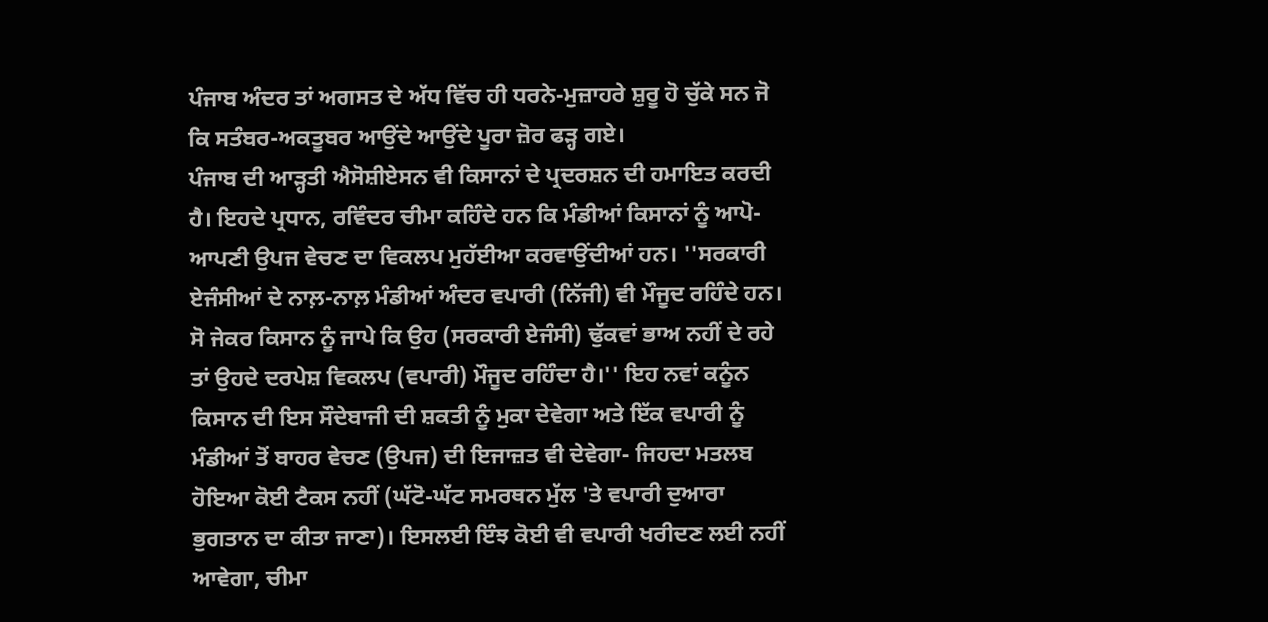ਪੰਜਾਬ ਅੰਦਰ ਤਾਂ ਅਗਸਤ ਦੇ ਅੱਧ ਵਿੱਚ ਹੀ ਧਰਨੇ-ਮੁਜ਼ਾਹਰੇ ਸ਼ੁਰੂ ਹੋ ਚੁੱਕੇ ਸਨ ਜੋ ਕਿ ਸਤੰਬਰ-ਅਕਤੂਬਰ ਆਉਂਦੇ ਆਉਂਦੇ ਪੂਰਾ ਜ਼ੋਰ ਫੜ੍ਹ ਗਏ।
ਪੰਜਾਬ ਦੀ ਆੜ੍ਹਤੀ ਐਸੋਸ਼ੀਏਸਨ ਵੀ ਕਿਸਾਨਾਂ ਦੇ ਪ੍ਰਦਰਸ਼ਨ ਦੀ ਹਮਾਇਤ ਕਰਦੀ ਹੈ। ਇਹਦੇ ਪ੍ਰਧਾਨ, ਰਵਿੰਦਰ ਚੀਮਾ ਕਹਿੰਦੇ ਹਨ ਕਿ ਮੰਡੀਆਂ ਕਿਸਾਨਾਂ ਨੂੰ ਆਪੋ-ਆਪਣੀ ਉਪਜ ਵੇਚਣ ਦਾ ਵਿਕਲਪ ਮੁਹੱਈਆ ਕਰਵਾਉਂਦੀਆਂ ਹਨ। ''ਸਰਕਾਰੀ ਏਜੰਸੀਆਂ ਦੇ ਨਾਲ਼-ਨਾਲ਼ ਮੰਡੀਆਂ ਅੰਦਰ ਵਪਾਰੀ (ਨਿੱਜੀ) ਵੀ ਮੌਜੂਦ ਰਹਿੰਦੇ ਹਨ। ਸੋ ਜੇਕਰ ਕਿਸਾਨ ਨੂੰ ਜਾਪੇ ਕਿ ਉਹ (ਸਰਕਾਰੀ ਏਜੰਸੀ) ਢੁੱਕਵਾਂ ਭਾਅ ਨਹੀਂ ਦੇ ਰਹੇ ਤਾਂ ਉਹਦੇ ਦਰਪੇਸ਼ ਵਿਕਲਪ (ਵਪਾਰੀ) ਮੌਜੂਦ ਰਹਿੰਦਾ ਹੈ।'' ਇਹ ਨਵਾਂ ਕਨੂੰਨ ਕਿਸਾਨ ਦੀ ਇਸ ਸੌਦੇਬਾਜੀ ਦੀ ਸ਼ਕਤੀ ਨੂੰ ਮੁਕਾ ਦੇਵੇਗਾ ਅਤੇ ਇੱਕ ਵਪਾਰੀ ਨੂੰ ਮੰਡੀਆਂ ਤੋਂ ਬਾਹਰ ਵੇਚਣ (ਉਪਜ) ਦੀ ਇਜਾਜ਼ਤ ਵੀ ਦੇਵੇਗਾ- ਜਿਹਦਾ ਮਤਲਬ ਹੋਇਆ ਕੋਈ ਟੈਕਸ ਨਹੀਂ (ਘੱਟੋ-ਘੱਟ ਸਮਰਥਨ ਮੁੱਲ 'ਤੇ ਵਪਾਰੀ ਦੁਆਰਾ ਭੁਗਤਾਨ ਦਾ ਕੀਤਾ ਜਾਣਾ)। ਇਸਲਈ ਇੰਝ ਕੋਈ ਵੀ ਵਪਾਰੀ ਖਰੀਦਣ ਲਈ ਨਹੀਂ ਆਵੇਗਾ, ਚੀਮਾ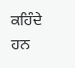ਕਹਿੰਦੇ ਹਨ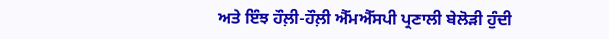ਅਤੇ ਇੰਝ ਹੌਲ਼ੀ-ਹੌਲ਼ੀ ਐੱਮਐੱਸਪੀ ਪ੍ਰਣਾਲੀ ਬੇਲੋੜੀ ਹੁੰਦੀ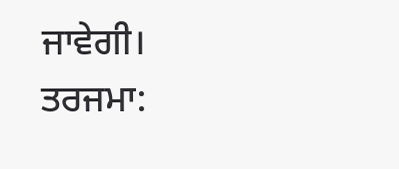ਜਾਵੇਗੀ।
ਤਰਜਮਾ: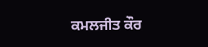ਕਮਲਜੀਤ ਕੌਰ